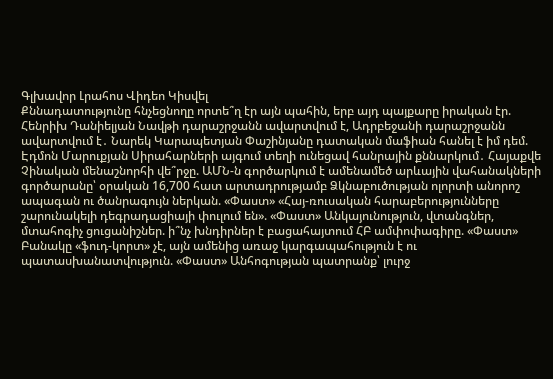Գլխավոր Լրահոս Վիդեո Կիսվել
Քննադատությունը հնչեցնողը որտե՞ղ էր այն պահին, երբ այդ պայքարը իրական էր. Հենրիխ Դանիելյան Նավթի դարաշրջանն ավարտվում է, Ադրբեջանի դարաշրջանն ավարտվում է․ Նարեկ Կարապետյան Փաշինյանը դատական մաֆիան հանել է իմ դեմ. Էդմոն Մարուքյան Սիրահարների այգում տեղի ունեցավ հանրային քննարկում․ Հայաքվե Չինական մենաշնորհի վե՞րջը. ԱՄՆ-ն գործարկում է ամենամեծ արևային վահանակների գործարանը՝ օրական 16,700 հատ արտադրությամբ Ձկնաբուծության ոլորտի անորոշ ապագան ու ծանրագույն ներկան. «Փաստ» «Հայ-ռուսական հարաբերությունները շարունակելի դեգրադացիայի փուլում են». «Փաստ» Անկայունություն, վտանգներ, մտահոգիչ ցուցանիշներ. ի՞նչ խնդիրներ է բացահայտում ՀԲ ամփոփագիրը. «Փաստ» Բանակը «ֆուդ-կորտ» չէ, այն ամենից առաջ կարգապահություն է ու պատասխանատվություն. «Փաստ» Անհոգության պատրանք՝ լուրջ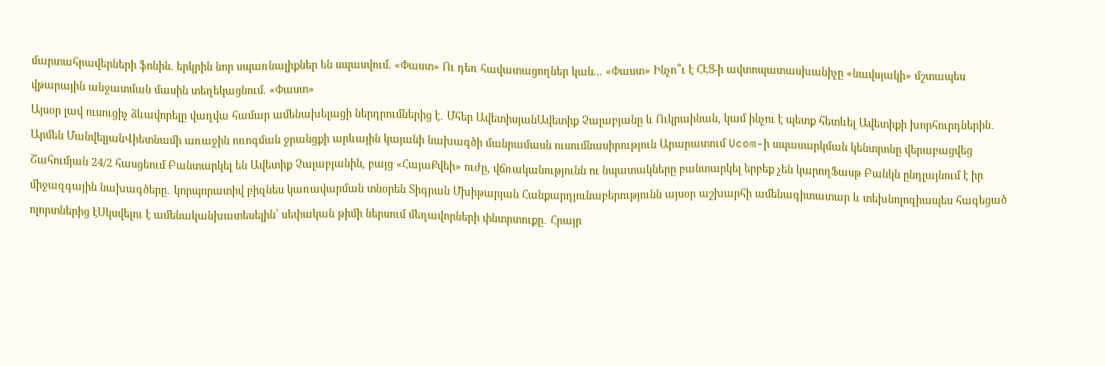մարտահրավերների ֆոնին. երկրին նոր սպառնալիքներ են սպասվում. «Փաստ» Ու դեռ հավատացողներ կան... «Փաստ» Ինչո՞ւ է ՀԷՑ-ի ավտոպատասխանիչը «նավսյակի» մշտապես վթարային անջատման մասին տեղեկացնում. «Փաստ»
Այսօր լավ ուսուցիչ ձևավորելը վաղվա համար ամենախելացի ներդրումներից է․ Մհեր ԱվետիսյանԱվետիք Չալաբյանը և Ուկրաինան, կամ ինչու է պետք հետևել Ավետիքի խորհուրդներին․ Արմեն ՄանվելյանՎիետնամի առաջին ոռոգման ջրանցքի արևային կայանի նախագծի մանրամասն ուսումնասիրություն Արարատում Ucom-ի սպասարկման կենտրոնը վերաբացվեց Շահումյան 24/2 հասցեում Բանտարկել են Ավետիք Չալաբյանին, բայց «ՀայաՔվեի» ուժը, վճռականությունն ու նպատակները բանտարկել երբեք չեն կարողՖասթ Բանկն ընդլայնում է իր միջազգային նախագծերը․ կորպորատիվ բիզնես կառավարման տնօրեն Տիգրան Մխիթարյան Հանքարդյունաբերությունն այսօր աշխարհի ամենագիտատար և տեխնոլոգիապես հագեցած ոլորտներից էՍկսվելու է ամենականխատեսելին՝ սեփական թիմի ներսում մեղավորների փնտրտուքը․ Հրայր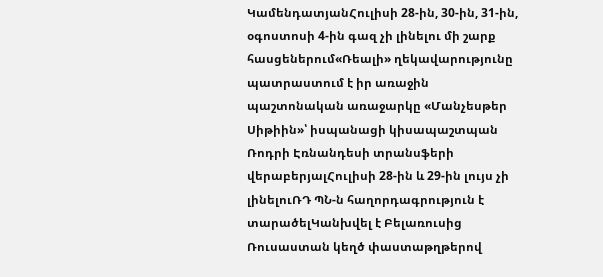ԿամենդատյանՀուլիսի 28-ին, 30-ին, 31-ին, օգոստոսի 4-ին գազ չի լինելու մի շարք հասցեներում«Ռեալի» ղեկավարությունը պատրաստում է իր առաջին պաշտոնական առաջարկը «Մանչեսթեր Սիթիին»՝ իսպանացի կիսապաշտպան Ռոդրի Էռնանդեսի տրանսֆերի վերաբերյալՀուլիսի 28-ին և 29-ին լույս չի լինելուՌԴ ՊՆ-ն հաղորդագրություն է տարածելԿանխվել է Բելառուսից Ռուսաստան կեղծ փաստաթղթերով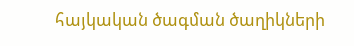հայկական ծագման ծաղիկների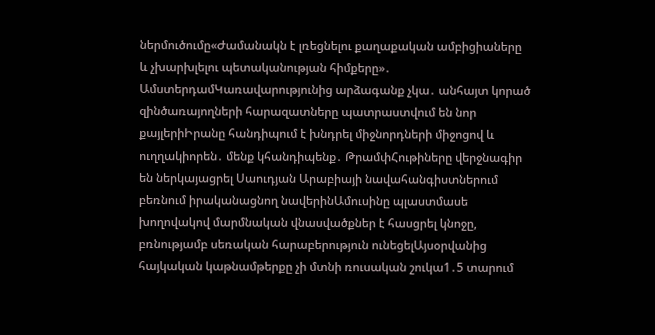ներմուծումը«Ժամանակն է լռեցնելու քաղաքական ամբիցիաները և չխարխլելու պետականության հիմքերը»․ ԱմստերդամԿառավարությունից արձագանք չկա․ անհայտ կորած զինծառայողների հարազատները պատրաստվում են նոր քայլերիԻրանը հանդիպում է խնդրել միջնորդների միջոցով և ուղղակիորեն․ մենք կհանդիպենք․ ԹրամփՀութիները վերջնագիր են ներկայացրել Սաուդյան Արաբիայի նավահանգիստներում բեռնում իրականացնող նավերինԱմուսինը պլաստմասե խողովակով մարմնական վնասվածքներ է հասցրել կնոջը, բռնությամբ սեռական հարաբերություն ունեցելԱյսօրվանից հայկական կաթնամթերքը չի մտնի ռուսական շուկա1․5 տարում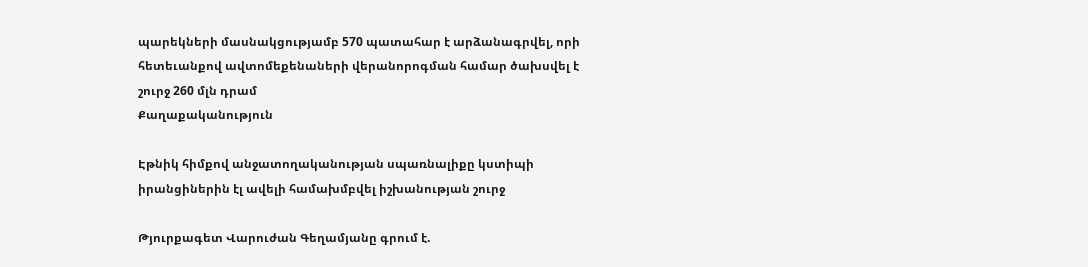պարեկների մասնակցությամբ 570 պատահար է արձանագրվել, որի հետեւանքով ավտոմեքենաների վերանորոգման համար ծախսվել է շուրջ 260 մլն դրամ
Քաղաքականություն

Էթնիկ հիմքով անջատողականության սպառնալիքը կստիպի իրանցիներին էլ ավելի համախմբվել իշխանության շուրջ

Թյուրքագետ Վարուժան Գեղամյանը գրում է.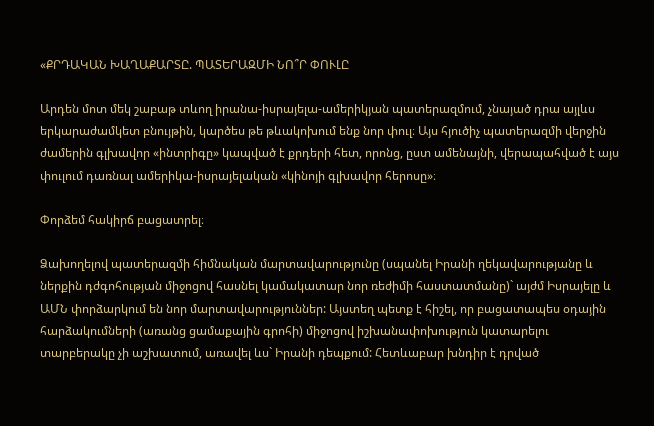«ՔՐԴԱԿԱՆ ԽԱՂԱՔԱՐՏԸ. ՊԱՏԵՐԱԶՄԻ ՆՈ՞Ր ՓՈՒԼԸ

Արդեն մոտ մեկ շաբաթ տևող իրանա-իսրայելա-ամերիկյան պատերազմում, չնայած դրա այլևս երկարաժամկետ բնույթին, կարծես թե թևակոխում ենք նոր փուլ։ Այս հյուծիչ պատերազմի վերջին ժամերին գլխավոր «ինտրիգը» կապված է քրդերի հետ, որոնց, ըստ ամենայնի, վերապահված է այս փուլում դառնալ ամերիկա-իսրայելական «կինոյի գլխավոր հերոսը»։

Փորձեմ հակիրճ բացատրել։

Ձախողելով պատերազմի հիմնական մարտավարությունը (սպանել Իրանի ղեկավարությանը և ներքին դժգոհության միջոցով հասնել կամակատար նոր ռեժիմի հաստատմանը)` այժմ Իսրայելը և ԱՄՆ փորձարկում են նոր մարտավարություններ: Այստեղ պետք է հիշել, որ բացատապես օդային հարձակումների (առանց ցամաքային գրոհի) միջոցով իշխանափոխություն կատարելու տարբերակը չի աշխատում, առավել ևս` Իրանի դեպքում: Հետևաբար խնդիր է դրված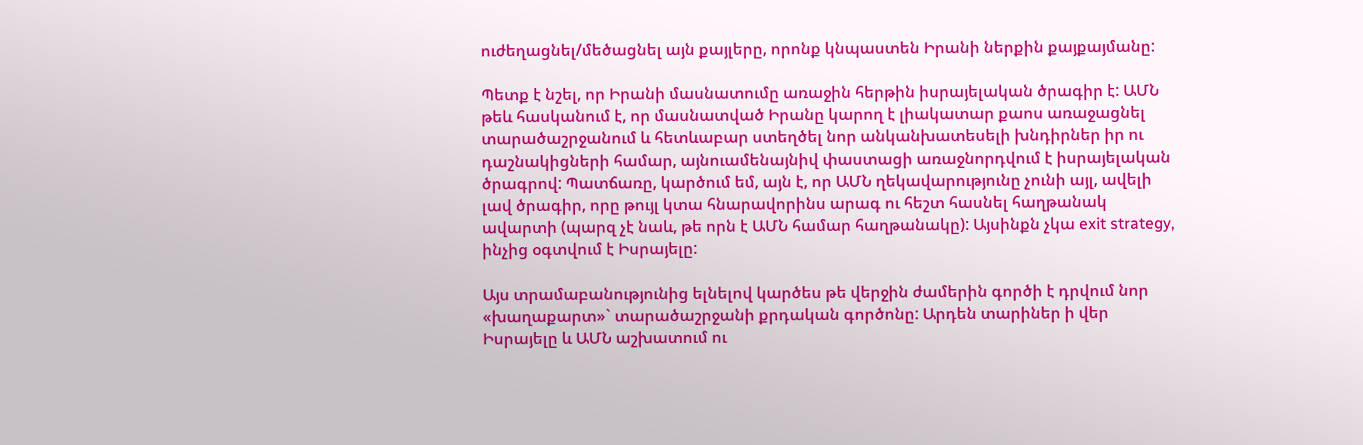ուժեղացնել/մեծացնել այն քայլերը, որոնք կնպաստեն Իրանի ներքին քայքայմանը:

Պետք է նշել, որ Իրանի մասնատումը առաջին հերթին իսրայելական ծրագիր է: ԱՄՆ թեև հասկանում է, որ մասնատված Իրանը կարող է լիակատար քաոս առաջացնել տարածաշրջանում և հետևաբար ստեղծել նոր անկանխատեսելի խնդիրներ իր ու դաշնակիցների համար, այնուամենայնիվ փաստացի առաջնորդվում է իսրայելական ծրագրով: Պատճառը, կարծում եմ, այն է, որ ԱՄՆ ղեկավարությունը չունի այլ, ավելի լավ ծրագիր, որը թույլ կտա հնարավորինս արագ ու հեշտ հասնել հաղթանակ ավարտի (պարզ չէ նաև, թե որն է ԱՄՆ համար հաղթանակը): Այսինքն չկա exit strategy, ինչից օգտվում է Իսրայելը:

Այս տրամաբանությունից ելնելով կարծես թե վերջին ժամերին գործի է դրվում նոր «խաղաքարտ»` տարածաշրջանի քրդական գործոնը: Արդեն տարիներ ի վեր Իսրայելը և ԱՄՆ աշխատում ու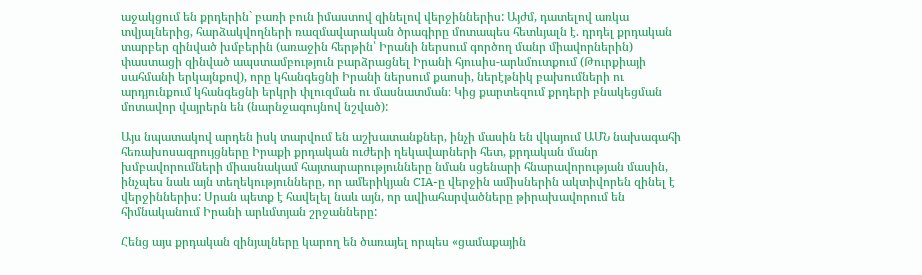աջակցում են քրդերին` բառի բուն իմաստով զինելով վերջիններիս: Այժմ, դատելով առկա տվյալներից, հարձակվողների ռազմավարական ծրագիրը մոտապես հետևյալն է. դրդել քրդական տարբեր զինված խմբերին (առաջին հերթին՝ Իրանի ներսում գործող մանր միավորներին) փաստացի զինված ապստամբություն բարձրացնել Իրանի հյուսիս-արևմուտքում (Թուրքիայի սահմանի երկայնքով), որը կհանգեցնի Իրանի ներսում քաոսի, ներէթնիկ բախումների ու արդյունքում կհանգեցնի երկրի փլուզման ու մասնատման։ Կից քարտեզում քրդերի բնակեցման մոտավոր վայրերն են (նարնջագույնով նշված):

Այս նպատակով արդեն իսկ տարվում են աշխատանքներ, ինչի մասին են վկայում ԱՄՆ նախագահի հեռախոսազրույցները Իրաքի քրդական ուժերի ղեկավարների հետ, քրդական մանր խմբավորումների միասնակամ հայտարարությունները նման սցենարի հնարավորության մասին, ինչպես նաև այն տեղեկությունները, որ ամերիկյան CIA-ը վերջին ամիսներին ակտիվորեն զինել է վերջիններիս: Սրան պետք է հավելել նաև այն, որ ավիահարվածները թիրախավորում են հիմնականում Իրանի արևմտյան շրջանները:

Հենց այս քրդական զինյալները կարող են ծառայել որպես «ցամաքային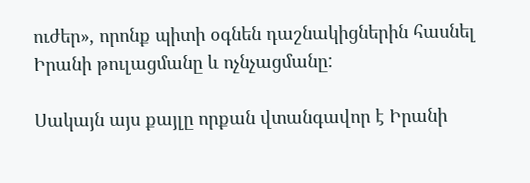ուժեր», որոնք պիտի օգնեն դաշնակիցներին հասնել Իրանի թուլացմանը և ոչնչացմանը:

Սակայն այս քայլը որքան վտանգավոր է Իրանի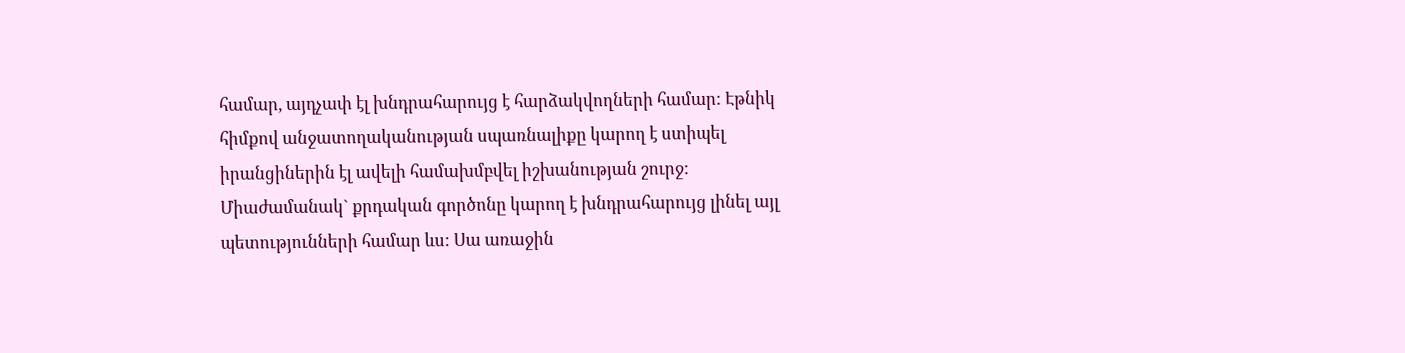համար, այդչափ էլ խնդրահարույց է հարձակվողների համար: Էթնիկ հիմքով անջատողականության սպառնալիքը կարող է ստիպել իրանցիներին էլ ավելի համախմբվել իշխանության շուրջ: Միաժամանակ` քրդական գործոնը կարող է խնդրահարույց լինել այլ պետությունների համար ևս: Սա առաջին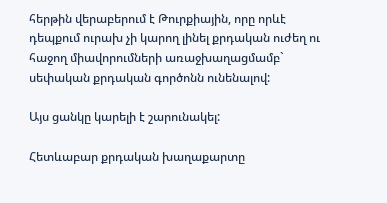հերթին վերաբերում է Թուրքիային, որը որևէ դեպքում ուրախ չի կարող լինել քրդական ուժեղ ու հաջող միավորումների առաջխաղացմամբ` սեփական քրդական գործոնն ունենալով:

Այս ցանկը կարելի է շարունակել:

Հետևաբար քրդական խաղաքարտը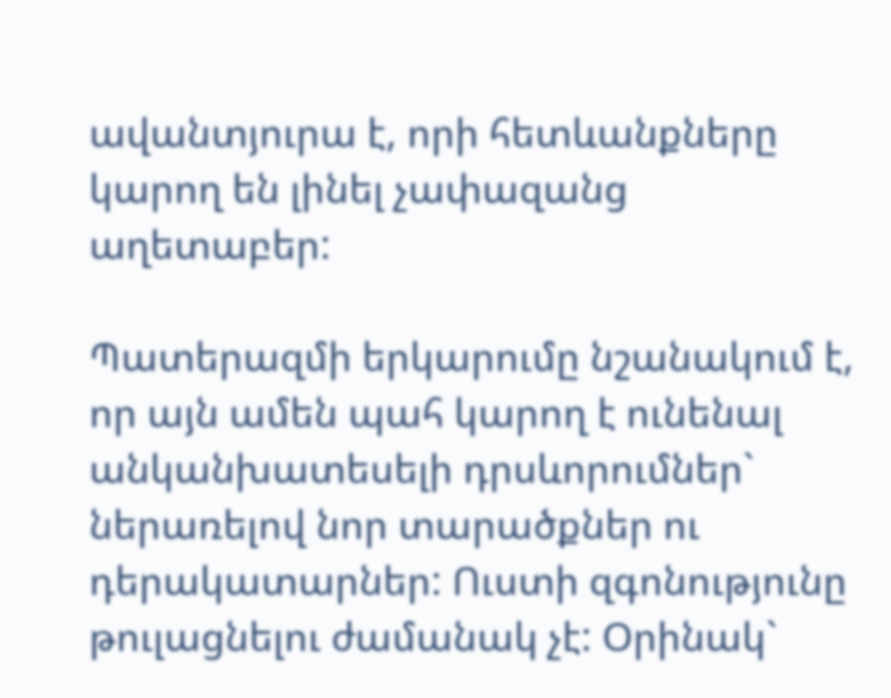ավանտյուրա է, որի հետևանքները կարող են լինել չափազանց աղետաբեր:

Պատերազմի երկարումը նշանակում է, որ այն ամեն պահ կարող է ունենալ անկանխատեսելի դրսևորումներ` ներառելով նոր տարածքներ ու դերակատարներ: Ուստի զգոնությունը թուլացնելու ժամանակ չէ: Օրինակ`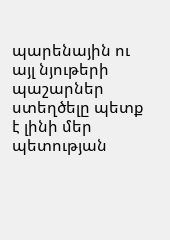պարենային ու այլ նյութերի պաշարներ ստեղծելը պետք է լինի մեր պետության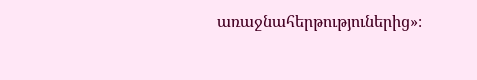առաջնահերթություներից»։